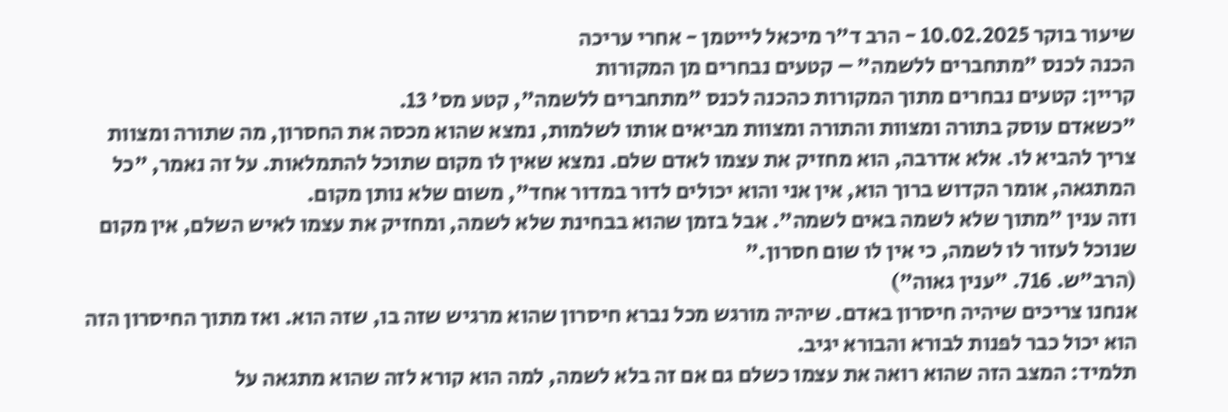שיעור בוקר 10.02.2025 - הרב ד"ר מיכאל לייטמן - אחרי עריכה
הכנה לכנס "מתחברים ללשמה" – קטעים נבחרים מן המקורות
קריין: קטעים נבחרים מתוך המקורות כהכנה לכנס "מתחברים ללשמה", קטע מס' 13.
"כשאדם עוסק בתורה ומצוות והתורה ומצוות מביאים אותו לשלמות, נמצא שהוא מכסה את החסרון, מה שתורה ומצוות צריך להביא לו. אלא אדרבה, הוא מחזיק את עצמו לאדם שלם. נמצא שאין לו מקום שתוכל להתמלאות. על זה נאמר, "כל המתגאה, אומר הקדוש ברוך הוא, אין אני והוא יכולים לדור במדור אחד", משום שלא נותן מקום.
וזה ענין "מתוך שלא לשמה באים לשמה". אבל בזמן שהוא בבחינת שלא לשמה, ומחזיק את עצמו לאיש השלם, אין מקום שנוכל לעזור לו לשמה, כי אין לו שום חסרון."
(הרב"ש. 716. "ענין גאוה")
אנחנו צריכים שיהיה חיסרון באדם. שיהיה מורגש מכל נברא חיסרון שהוא מרגיש שזה בו, שזה הוא. ואז מתוך החיסרון הזה הוא יכול כבר לפנות לבורא והבורא יגיב.
תלמיד: המצב הזה שהוא רואה את עצמו כשלם גם אם זה בלא לשמה, למה הוא קורא לזה שהוא מתגאה על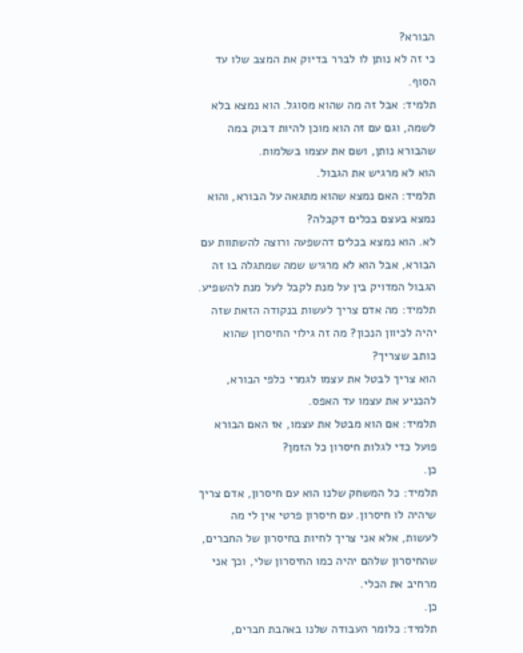הבורא?
כי זה לא נותן לו לברר בדיוק את המצב שלו עד הסוף.
תלמיד: אבל זה מה שהוא מסוגל. הוא נמצא בלא לשמה, וגם עם זה הוא מוכן להיות דבוק במה שהבורא נותן, ושם את עצמו בשלמות.
הוא לא מרגיש את הגבול.
תלמיד: האם נמצא שהוא מתגאה על הבורא, והוא נמצא בעצם בכלים דקבלה?
לא. הוא נמצא בכלים דהשפעה ורוצה להשתוות עם הבורא, אבל הוא לא מרגיש שמה שמתגלה בו זה הגבול המדויק בין על מנת לקבל לעל מנת להשפיע.
תלמיד: מה אדם צריך לעשות בנקודה הזאת שזה יהיה לכיוון הנכון? מה זה גילוי החיסרון שהוא כותב שצריך?
הוא צריך לבטל את עצמו לגמרי כלפי הבורא, להכניע את עצמו עד האפס.
תלמיד: אם הוא מבטל את עצמו, אז האם הבורא פועל כדי לגלות חיסרון כל הזמן?
כן.
תלמיד: כל המשחק שלנו הוא עם חיסרון, אדם צריך שיהיה לו חיסרון. עם חיסרון פרטי אין לי מה לעשות, אלא אני צריך לחיות בחיסרון של החברים, שהחיסרון שלהם יהיה כמו החיסרון שלי, וכך אני מרחיב את הכלי.
כן.
תלמיד: כלומר העבודה שלנו באהבת חברים,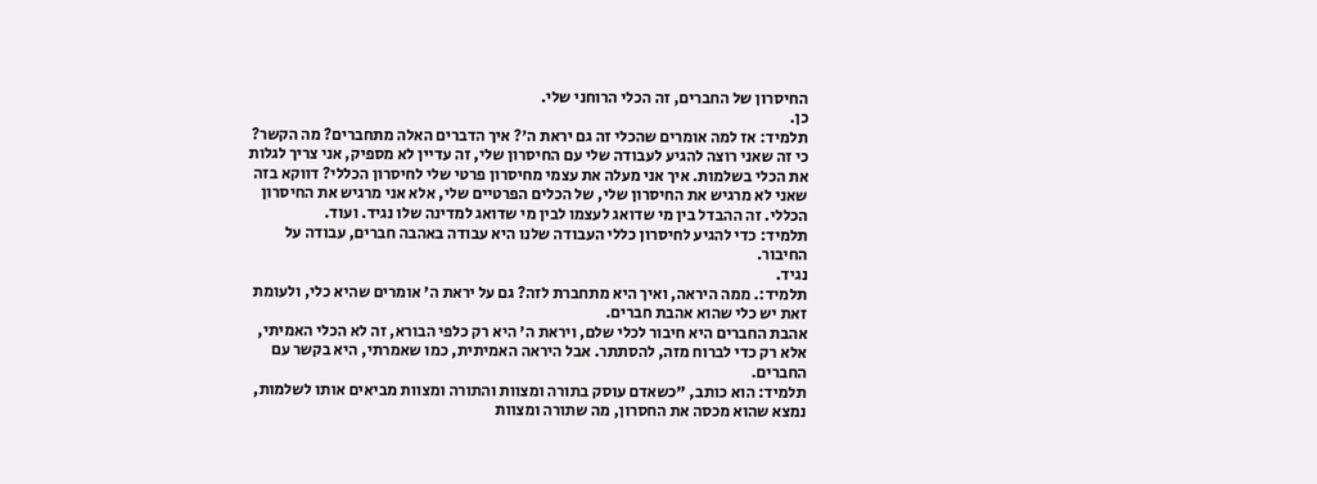החיסרון של החברים, זה הכלי הרוחני שלי.
כן.
תלמיד: אז למה אומרים שהכלי זה גם יראת ה'? איך הדברים האלה מתחברים? מה הקשר?
כי זה שאני רוצה להגיע לעבודה שלי עם החיסרון שלי, זה עדיין לא מספיק, אני צריך לגלות את הכלי בשלמות. איך אני מעלה את עצמי מחיסרון פרטי שלי לחיסרון הכללי? דווקא בזה שאני לא מרגיש את החיסרון שלי, של הכלים הפרטיים שלי, אלא אני מרגיש את החיסרון הכללי. זה ההבדל בין מי שדואג לעצמו לבין מי שדואג למדינה שלו נגיד. ועוד.
תלמיד: כדי להגיע לחיסרון כללי העבודה שלנו היא עבודה באהבה חברים, עבודה על החיבור.
נגיד.
תלמיד:. ממה היראה, ואיך היא מתחברת לזה? גם על יראת ה' אומרים שהיא כלי, ולעומת זאת יש כלי שהוא אהבת חברים.
אהבת החברים היא חיבור לכלי שלם, ויראת ה' היא רק כלפי הבורא, זה לא הכלי האמיתי, אלא רק כדי לברוח מזה, להסתתר. אבל היראה האמיתית, כמו שאמרתי, היא בקשר עם החברים.
תלמיד: הוא כותב, "כשאדם עוסק בתורה ומצוות והתורה ומצוות מביאים אותו לשלמות, נמצא שהוא מכסה את החסרון, מה שתורה ומצוות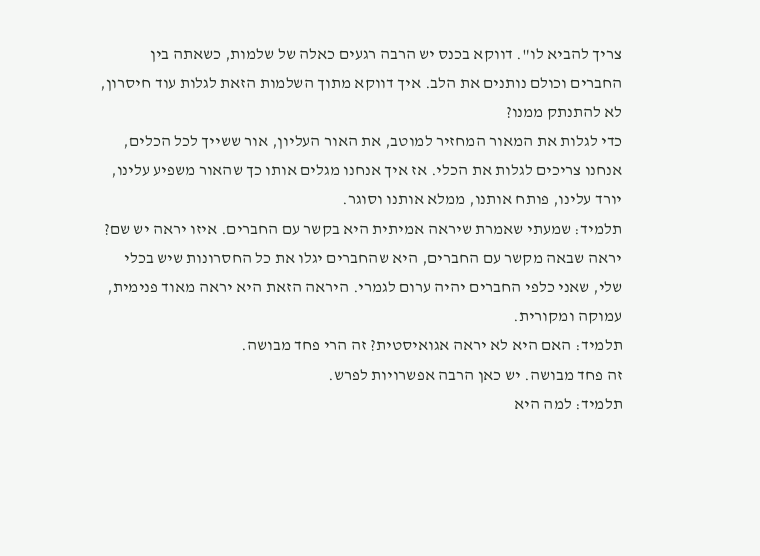צריך להביא לו". דווקא בכנס יש הרבה רגעים כאלה של שלמות, כשאתה בין החברים וכולם נותנים את הלב. איך דווקא מתוך השלמות הזאת לגלות עוד חיסרון, לא להתנתק ממנו?
כדי לגלות את המאור המחזיר למוטב, את האור העליון, אור ששייך לכל הכלים, אנחנו צריכים לגלות את הכלי. אז איך אנחנו מגלים אותו כך שהאור משפיע עלינו, יורד עלינו, פותח אותנו, ממלא אותנו וסוגר.
תלמיד: שמעתי שאמרת שיראה אמיתית היא בקשר עם החברים. איזו יראה יש שם?
יראה שבאה מקשר עם החברים, היא שהחברים יגלו את כל החסרונות שיש בכלי שלי, שאני כלפי החברים יהיה ערום לגמרי. היראה הזאת היא יראה מאוד פנימית, עמוקה ומקורית.
תלמיד: האם היא לא יראה אגואיסטית? זה הרי פחד מבושה.
זה פחד מבושה. יש כאן הרבה אפשרויות לפרש.
תלמיד: למה היא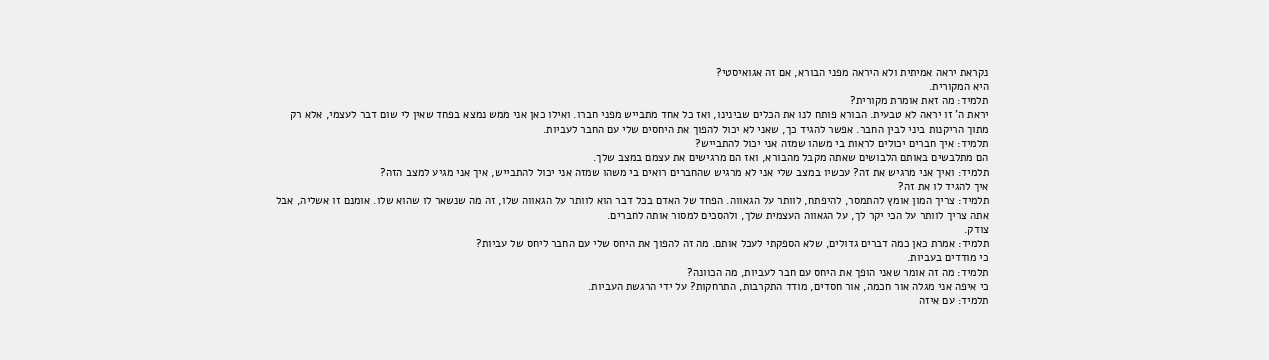נקראת יראה אמיתית ולא היראה מפני הבורא, אם זה אגואיסטי?
היא המקורית.
תלמיד: מה זאת אומרת מקורית?
יראת ה' זו יראה לא טבעית. הבורא פותח לנו את הכלים שבינינו, ואז כל אחד מתבייש מפני חברו. ואילו כאן אני ממש נמצא בפחד שאין לי שום דבר לעצמי, אלא רק מתוך הריקנות ביני לבין החבר. אפשר להגיד כך, שאני לא יכול להפוך את היחסים שלי עם החבר לעביות.
תלמיד: איך חברים יכולים לראות בי משהו שמזה אני יכול להתבייש?
הם מתלבשים באותם הלבושים שאתה מקבל מהבורא, ואז הם מרגישים את עצמם במצב שלך.
תלמיד: ואיך אני מרגיש את זה? עכשיו במצב שלי אני לא מרגיש שהחברים רואים בי משהו שמזה אני יכול להתבייש, איך אני מגיע למצב הזה?
איך להגיד לו את זה?
תלמיד: צריך המון אומץ להתמסר, להיפתח, לוותר על הגאווה. הפחד של האדם בכל דבר הוא לוותר על הגאווה שלו, זה מה שנשאר לו שהוא שלו. אומנם זו אשליה, אבל אתה צריך לוותר על הכי יקר לך, על הגאווה העצמית שלך, ולהסכים למסור אותה לחברים.
צודק.
תלמיד: אמרת כאן כמה דברים גדולים, שלא הספקתי לעכל אותם. מה זה להפוך את היחס שלי עם החבר ליחס של עביות?
כי מודדים בעביות.
תלמיד: מה זה אומר שאני הופך את היחס עם חבר לעביות, מה הכוונה?
כי איפה אני מגלה אור חכמה, אור חסדים, מודד התקרבות, התרחקות? על ידי הרגשת העביות.
תלמיד: עם איזה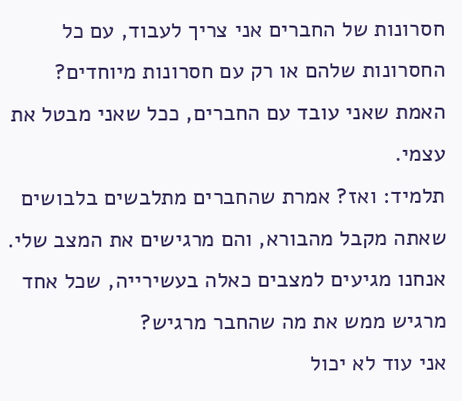חסרונות של החברים אני צריך לעבוד, עם כל החסרונות שלהם או רק עם חסרונות מיוחדים?
האמת שאני עובד עם החברים, ככל שאני מבטל את עצמי.
תלמיד: ואז? אמרת שהחברים מתלבשים בלבושים שאתה מקבל מהבורא, והם מרגישים את המצב שלי. אנחנו מגיעים למצבים כאלה בעשירייה, שכל אחד מרגיש ממש את מה שהחבר מרגיש?
אני עוד לא יכול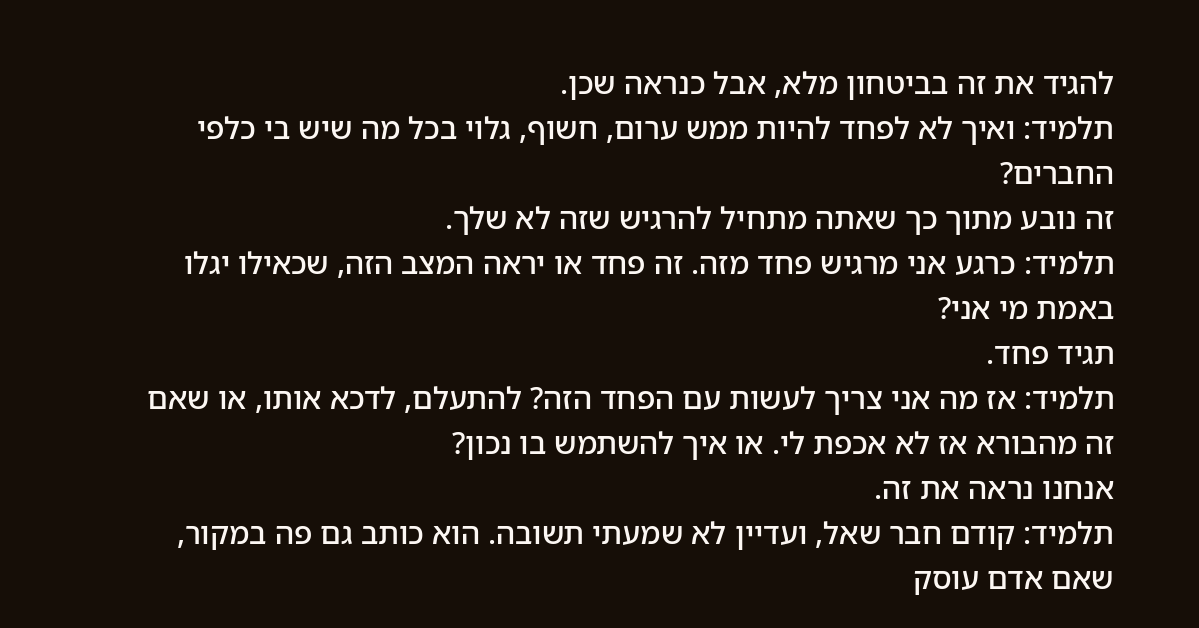להגיד את זה בביטחון מלא, אבל כנראה שכן.
תלמיד: ואיך לא לפחד להיות ממש ערום, חשוף, גלוי בכל מה שיש בי כלפי החברים?
זה נובע מתוך כך שאתה מתחיל להרגיש שזה לא שלך.
תלמיד: כרגע אני מרגיש פחד מזה. זה פחד או יראה המצב הזה, שכאילו יגלו באמת מי אני?
תגיד פחד.
תלמיד: אז מה אני צריך לעשות עם הפחד הזה? להתעלם, לדכא אותו, או שאם זה מהבורא אז לא אכפת לי. או איך להשתמש בו נכון?
אנחנו נראה את זה.
תלמיד: קודם חבר שאל, ועדיין לא שמעתי תשובה. הוא כותב גם פה במקור, שאם אדם עוסק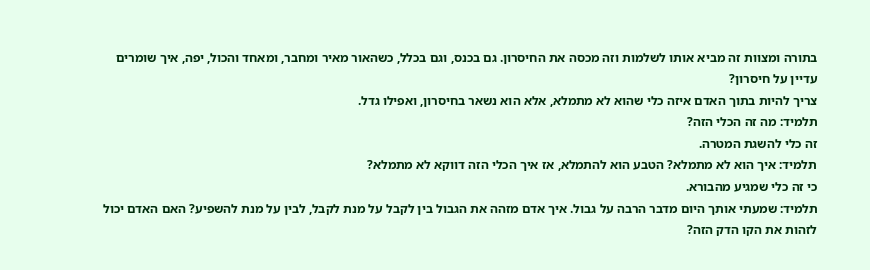בתורה ומצוות זה מביא אותו לשלמות וזה מכסה את החיסרון. גם בכנס, וגם בכלל, כשהאור מאיר ומחבר, ומאחד והכול, יפה, איך שומרים עדיין על חיסרון?
צריך להיות בתוך האדם איזה כלי שהוא לא מתמלא, אלא הוא נשאר בחיסרון, ואפילו גדל.
תלמיד: מה זה הכלי הזה?
זה כלי להשגת המטרה.
תלמיד: איך הוא לא מתמלא? הטבע הוא להתמלא, אז איך הכלי הזה דווקא לא מתמלא?
כי זה כלי שמגיע מהבורא.
תלמיד: שמעתי אותך היום מדבר הרבה על גבול. איך אדם מזהה את הגבול בין לקבל על מנת לקבל, לבין על מנת להשפיע? האם האדם יכול לזהות את הקו הדק הזה?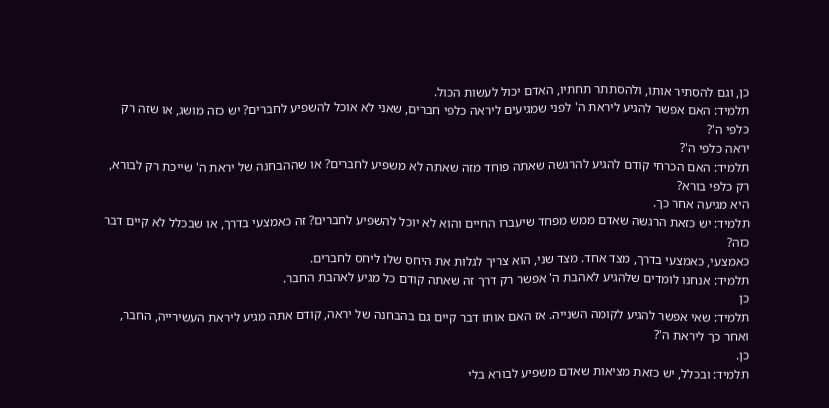כן, וגם להסתיר אותו, ולהסתתר תחתיו, האדם יכול לעשות הכול.
תלמיד: האם אפשר להגיע ליראת ה' לפני שמגיעים ליראה כלפי חברים, שאני לא אוכל להשפיע לחברים? יש כזה מושג, או שזה רק כלפי ה'?
יראה כלפי ה'?
תלמיד: האם הכרחי קודם להגיע להרגשה שאתה פוחד מזה שאתה לא משפיע לחברים? או שההבחנה של יראת ה' שייכת רק לבורא, רק כלפי בורא?
היא מגיעה אחר כך.
תלמיד: יש כזאת הרגשה שאדם ממש מפחד שיעברו החיים והוא לא יוכל להשפיע לחברים? זה כאמצעי בדרך, או שבכלל לא קיים דבר כזה?
כאמצעי, כאמצעי בדרך, מצד אחד. מצד שני, הוא צריך לגלות את היחס שלו ליחס לחברים.
תלמיד: אנחנו לומדים שלהגיע לאהבת ה' אפשר רק דרך זה שאתה קודם כל מגיע לאהבת החבר.
כן
תלמיד: שאי אפשר להגיע לקומה השנייה. אז האם אותו דבר קיים גם בהבחנה של יראה, קודם אתה מגיע ליראת העשירייה, החבר, ואחר כך ליראת ה'?
כן.
תלמיד: ובכלל, יש כזאת מציאות שאדם משפיע לבורא בלי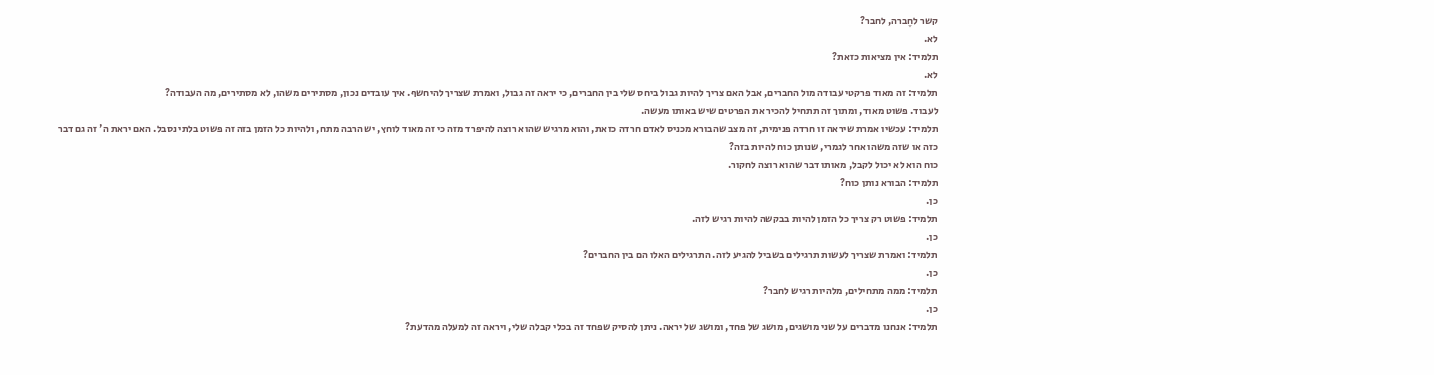קשר לחֶברה, לחבר?
לא.
תלמיד: אין מציאות כזאת?
לא.
תלמיד: זה מאוד פרקטי עבודה מול החברים, אבל האם צריך להיות גבול ביחס שלי בין החברים, כי יראה זה גבול, ואמרת שצריך להיחשף. איך עובדים נכון, מסתירים משהו, לא מסתירים, מה העבודה?
לעבוד. פשוט מאוד, ומתוך זה תתחיל להכיר את הפרטים שיש באותו מעשה.
תלמיד: עכשיו אמרת שיראה זו חרדה פנימית, זה מצב שהבורא מכניס לאדם חרדה כזאת, והוא מרגיש שהוא רוצה להיפרד מזה כי זה מאוד לוחץ, יש הרבה מתח, ולהיות כל הזמן בזה זה פשוט בלתי נסבל. האם יראת ה' זה גם דבר כזה או שזה משהו אחר לגמרי, שנותן כוח להיות בזה?
כוח הוא לא יכול לקבל, מאותו דבר שהוא רוצה לחקור.
תלמיד: הבורא נותן כוח?
כן.
תלמיד: פשוט רק צריך כל הזמן להיות בבקשה להיות רגיש לזה.
כן.
תלמיד: ואמרת שצריך לעשות תרגילים בשביל להגיע לזה. התרגילים האלו הם בין החברים?
כן.
תלמיד: ממה מתחילים, מלהיות רגיש לחבר?
כן.
תלמיד: אנחנו מדברים על שני מושגים, מושג של פחד, ומושג של יראה. ניתן להסיק שפחד זה בכלי קבלה שלי, ויראה זה למעלה מהדעת?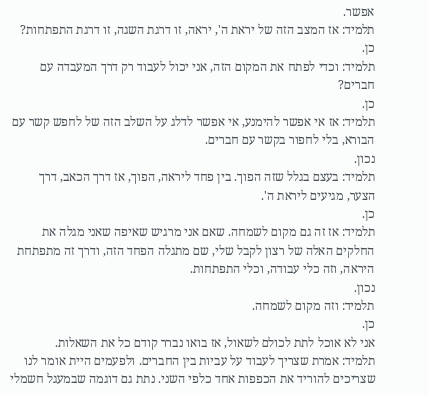אפשר.
תלמיד: אז המצב הזה של יראת ה', יראה, זו דרגת השגה, זו דרגת התפתחות?
כן.
תלמיד: וכדי לפתח את המקום הזה, אני יכול לעבוד רק דרך המעבדה עם חברים?
כן.
תלמיד: אז אי אפשר להימנע, אי אפשר לדלג על השלב הזה של לחפש קשר עם הבורא, בלי לחפור בקשר עם חברים.
נכון.
תלמיד: בעצם בגלל שזה הפוך. בין פחד ליראה, הפוך, אז דרך הכאב, דרך הצער, מגיעים ליראת ה'.
כן.
תלמיד: אז זה גם מקום לשמחה. שאם אני מרגיש שאיפה שאני מגלה את החלקים האלה של רצון לקבל שלי, שם מתגלה הפחד הזה, ודרך זה מתפתחת היראה, וזה כלי עבודה, וכלי התפתחות.
נכון.
תלמיד: וזה מקום לשמחה.
כן.
אני לא אוכל לתת לכולם לשאול, אז בואו נברר קודם כל את השאלות.
תלמיד: אמרת שצריך לעבוד על עביות בין החברים. ולפעמים היית אומר לנו שצריכים להוריד את הכפפות אחד כלפי השני. נתת גם דוגמה שבמעגל חשמלי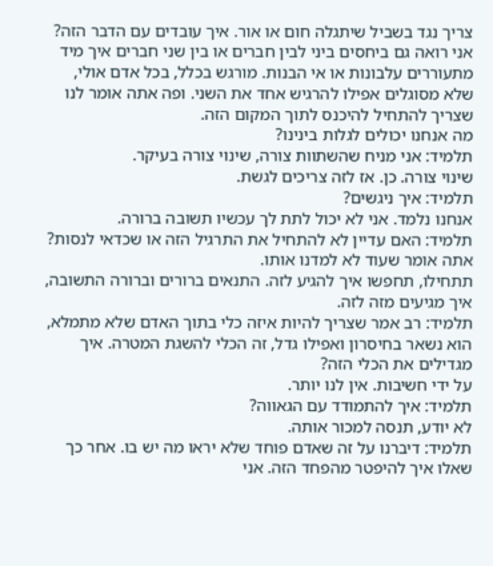צריך נגד בשביל שיתגלה חום או אור. איך עובדים עם הדבר הזה? אני רואה גם ביחסים ביני לבין חברים או בין שני חברים איך מיד מתעוררים עלבונות או אי הבנות. מורגש בכלל, בכל אדם אולי, שלא מסוגלים אפילו להרגיש אחד את השני. ופה אתה אומר לנו שצריך להתחיל להיכנס לתוך המקום הזה.
מה אנחנו יכולים לגלות בינינו?
תלמיד: אני מניח שהשתוות צורה, שינוי צורה בעיקר.
שינוי צורה. כן. אז לזה צריכים לגשת.
תלמיד: איך ניגשים?
אנחנו נלמד. אני לא יכול לתת לך עכשיו תשובה ברורה.
תלמיד: האם עדיין לא להתחיל את התרגיל הזה או שכדאי לנסות? אתה אומר שעוד לא למדנו אותו.
תתחילו, תחפשו איך להגיע לזה. התנאים ברורים וברורה התשובה, איך מגיעים מזה לזה.
תלמיד: רב אמר שצריך להיות איזה כלי בתוך האדם שלא מתמלא, הוא נשאר בחיסרון ואפילו גדל, זה הכלי להשגת המטרה. איך מגדילים את הכלי הזה?
על ידי חשיבות. אין לנו יותר.
תלמיד: איך להתמודד עם הגאווה?
לא יודע, תנסה למכור אותה.
תלמיד: דיברנו על זה שאדם פוחד שלא יראו מה יש בו. אחר כך שאלו איך להיפטר מהפחד הזה. אני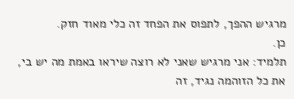מרגיש ההפך, לתפוס את הפחד זה כלי מאוד חזק.
כן.
תלמיד: אני מרגיש שאני לא רוצה שיראו באמת מה יש בי, את כל הזוהמה נגיד, זה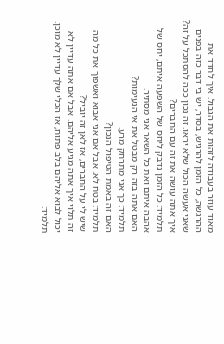מאוד עוזר בעבודה לזהות את הגבול. איך לחדד את ההרגשה, כל הזמן להרגיש, בסדר, יש בי דבר כזה בפנים שאני אעשה הכול שלא יראו. זה נכון ככה להסתכל על זה?
איך אתה עושה את זה עם החברים?
תלמיד: כל הזמן נדבק ליחס של השפעה איתם, יחס של אהבה איתם ואת כל השאר אני מסתיר.
האם אתה בזה רק מבטל את אי הנעימות?
תלמיד: כך אני מתרחק מרע.
האם זה באמת הטיפול הנכון?
תלמיד: בטח לא. אבל אם אני אבוא ואשפוך את כל מה שיש לי על החברים, אז לאן זה יוביל?
זה תלוי איך אתה מגיע אליהם. אבל אם אתה עדיין לא יכול לבוא אליהם בלב פתוח, אז הכלי שלך עדיין לא מוכן.
תלמיד: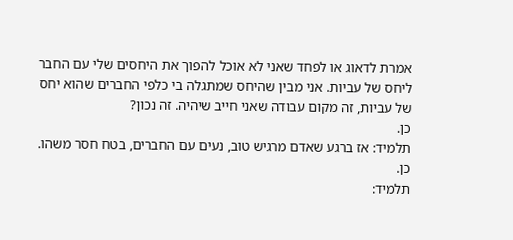אמרת לדאוג או לפחד שאני לא אוכל להפוך את היחסים שלי עם החבר ליחס של עביות. אני מבין שהיחס שמתגלה בי כלפי החברים שהוא יחס של עביות, זה מקום עבודה שאני חייב שיהיה. זה נכון?
כן.
תלמיד: אז ברגע שאדם מרגיש טוב, נעים עם החברים, בטח חסר משהו.
כן.
תלמיד: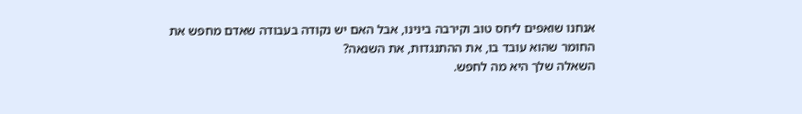אנחנו שואפים ליחס טוב וקירבה בינינו, אבל האם יש נקודה בעבודה שאדם מחפש את החומר שהוא עובד בו, את ההתנגדות, את השנאה?
השאלה שלך היא מה לחפש.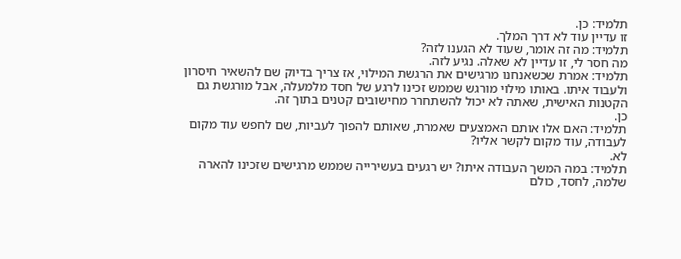תלמיד: כן.
זו עדיין עוד לא דרך המלך.
תלמיד: מה זה אומר, שעוד לא הגענו לזה?
מה חסר לי, זו עדיין לא שאלה. נגיע לזה.
תלמיד: אמרת שכשאנחנו מרגישים את הרגשת המילוי, אז צריך בדיוק שם להשאיר חיסרון ולעבוד איתו. באותו מילוי מורגש שממש זכינו לרגע של חסד מלמעלה, אבל מורגשת גם הקטנות האישית, שאתה לא יכול להשתחרר מחישובים קטנים בתוך זה.
כן.
תלמיד: האם אלו אותם האמצעים שאמרת, שאותם להפוך לעביות, שם לחפש עוד מקום לעבודה, עוד מקום לקשר אליו?
לא.
תלמיד: במה המשך העבודה איתו? יש רגעים בעשירייה שממש מרגישים שזכינו להארה שלמה, לחסד, כולם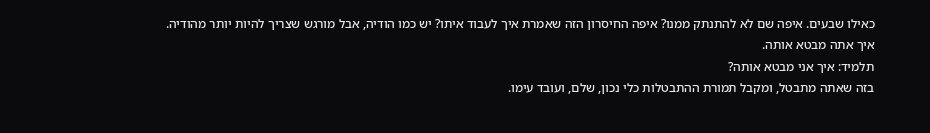כאילו שבעים. איפה שם לא להתנתק ממנו? איפה החיסרון הזה שאמרת איך לעבוד איתו? יש כמו הודיה, אבל מורגש שצריך להיות יותר מהודיה.
איך אתה מבטא אותה.
תלמיד: איך אני מבטא אותה?
בזה שאתה מתבטל, ומקבל תמורת ההתבטלות כלי נכון, שלם, ועובד עימו.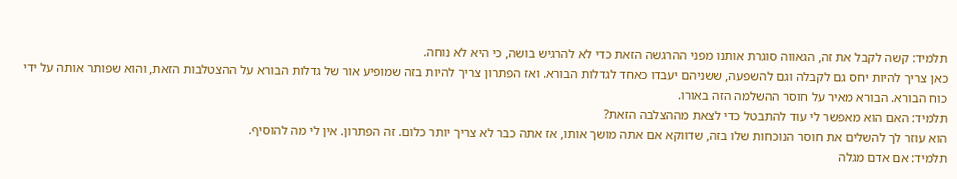תלמיד: קשה לקבל את זה, הגאווה סוגרת אותנו מפני ההרגשה הזאת כדי לא להרגיש בושה, כי היא לא נוחה.
כאן צריך להיות יחס גם לקבלה וגם להשפעה, ששניהם יעבדו כאחד לגדלות הבורא. ואז הפתרון צריך להיות בזה שמופיע אור של גדלות הבורא על ההצטלבות הזאת, והוא שפותר אותה על ידי כוח הבורא. הבורא מאיר על חוסר ההשלמה הזה באורו.
תלמיד: האם הוא מאפשר לי עוד להתבטל כדי לצאת מההצלבה הזאת?
הוא עוזר לך להשלים את חוסר הנוכחות שלו בזה, שדווקא אם אתה מושך אותו, אז אתה כבר לא צריך יותר כלום. זה הפתרון. אין לי מה להוסיף.
תלמיד: אם אדם מגלה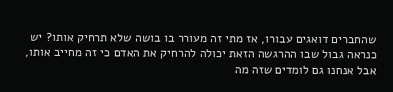שהחברים דואגים עבורו, אז מתי זה מעורר בו בושה שלא תרחיק אותו? יש כנראה גבול שבו ההרגשה הזאת יכולה להרחיק את האדם כי זה מחייב אותו, אבל אנחנו גם לומדים שזה מה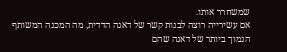שמשחרר אותו.
אם עשירייה רוצה לבנות קשר של דאגה הדדית, מה המכנה המשותף הנמוך ביותר של דאגה שהם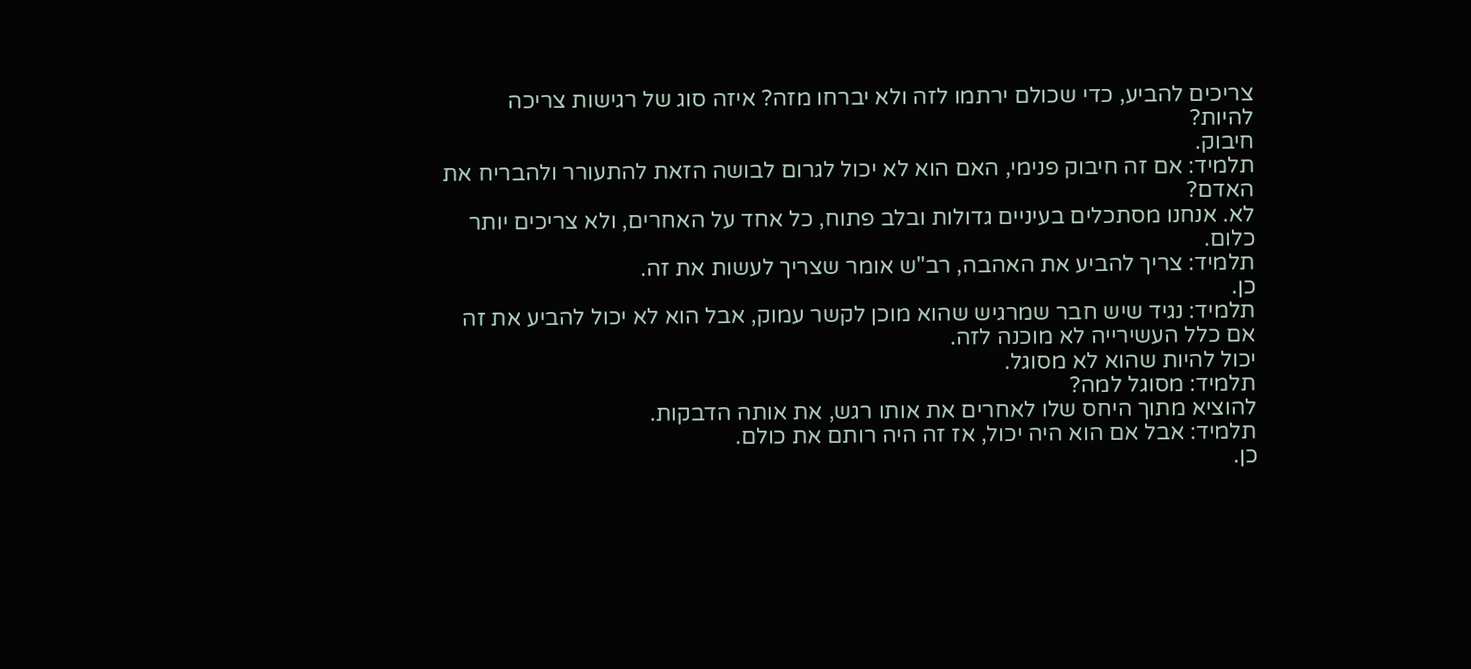צריכים להביע, כדי שכולם ירתמו לזה ולא יברחו מזה? איזה סוג של רגישות צריכה להיות?
חיבוק.
תלמיד: אם זה חיבוק פנימי, האם הוא לא יכול לגרום לבושה הזאת להתעורר ולהבריח את האדם?
לא. אנחנו מסתכלים בעיניים גדולות ובלב פתוח, כל אחד על האחרים, ולא צריכים יותר כלום.
תלמיד: צריך להביע את האהבה, רב"ש אומר שצריך לעשות את זה.
כן.
תלמיד: נגיד שיש חבר שמרגיש שהוא מוכן לקשר עמוק, אבל הוא לא יכול להביע את זה אם כלל העשירייה לא מוכנה לזה.
יכול להיות שהוא לא מסוגל.
תלמיד: מסוגל למה?
להוציא מתוך היחס שלו לאחרים את אותו רגש, את אותה הדבקות.
תלמיד: אבל אם הוא היה יכול, אז זה היה רותם את כולם.
כן.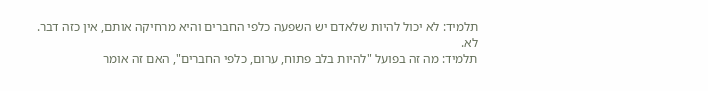תלמיד: לא יכול להיות שלאדם יש השפעה כלפי החברים והיא מרחיקה אותם, אין כזה דבר.
לא.
תלמיד: מה זה בפועל "להיות בלב פתוח, ערום, כלפי החברים", האם זה אומר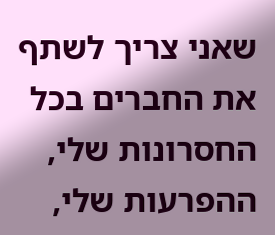שאני צריך לשתף את החברים בכל החסרונות שלי, ההפרעות שלי,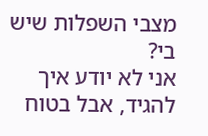מצבי השפלות שיש בי?
אני לא יודע איך להגיד, אבל בטוח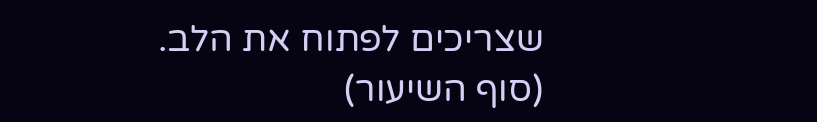שצריכים לפתוח את הלב.
(סוף השיעור)